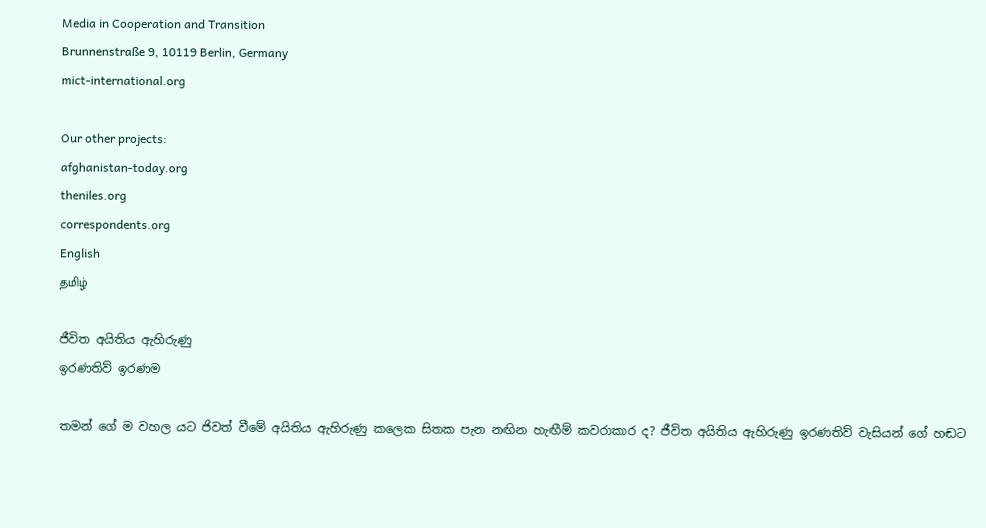Media in Cooperation and Transition
Brunnenstraße 9, 10119 Berlin, Germany
mict-international.org

Our other projects:
afghanistan-today.org
theniles.org
correspondents.org
English
தமிழ்

ජීවිත අයිතිය ඇහිරුණු
ඉරණතිව් ඉරණම

තමන් ගේ ම වහල යට ජිවත් වීමේ අයිතිය ඇහිරුණු කලෙක සිතක පැන නඟින හැඟීම් කවරාකාර ද? ජීවිත අයිතිය ඇහිරුණු ඉරණතිව් වැසියන් ගේ හඬට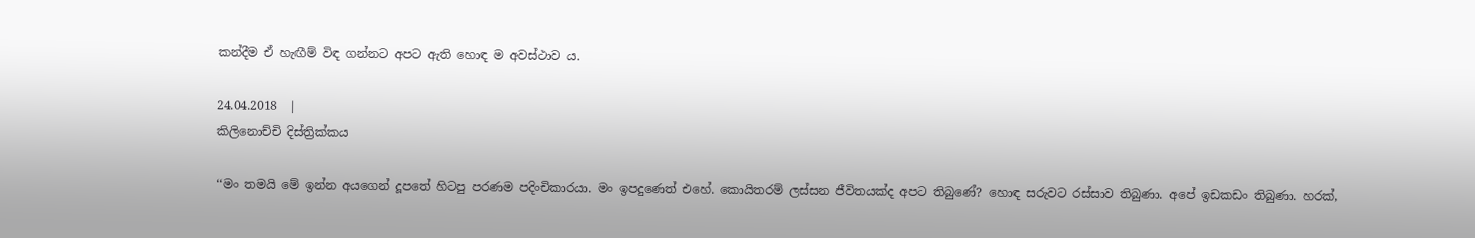කන්දීම ඒ හැඟීම් විඳ ගන්නට අපට ඇති හොඳ ම අවස්ථාව ය.

24.04.2018  |
කිලිනොච්චි දිස්ත්‍රික්කය

‘‘මං තමයි මේ ඉන්න අයගෙන් දූපතේ හිටපු පරණම පදිංචිකාරයා. මං ඉපදුණෙත් එහේ. කොයිතරම් ලස්සන ජීවිතයක්ද අපට තිබුණේ? හොඳ සරුවට රස්සාව තිබුණා. අපේ ඉඩකඩං තිබුණා. හරක්,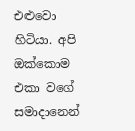එළුවො හිටියා. අපි ඔක්කොම එකා වගේ සමාදානෙන්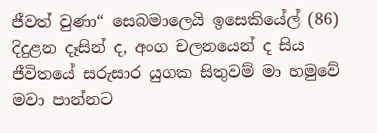ජීවත් වුණා“ සෙබමාලෙයි ඉසෙකියේල් (86) දිදුළන දෑසින් ද, අංග චලනයෙන් ද සිය ජීවිතයේ සරුසාර යුගක සිතුවම් මා හමුවේ මවා පාන්නට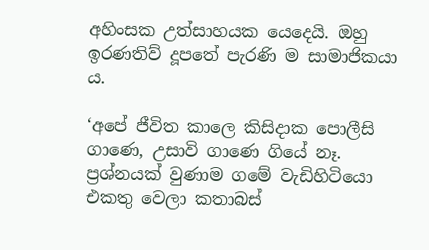අහිංසක උත්සාහයක යෙදෙයි. ඔහු ඉරණතිව් දූපතේ පැරණි ම සාමාජිකයා ය.

‘අපේ ජීවිත කාලෙ කිසිදාක පොලීසි ගාණෙ, උසාවි ගාණෙ ගියේ නෑ. ප්‍රශ්නයක් වුණාම ගමේ වැඩිහිටියො එකතු වෙලා කතාබස්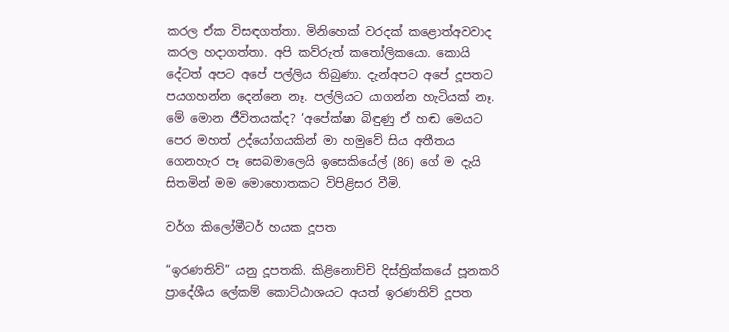කරල ඒක විසඳගත්තා. මිනිහෙක් වරදක් කළොත්අවවාද කරල හදාගත්තා. අපි කව්රුත් කතෝලිකයො. කොයි දේටත් අපට අපේ පල්ලිය තිබුණා. දැන්අපට අපේ දූපතට පයගහන්න දෙන්නෙ නෑ. පල්ලියට යාගන්න හැටියක් නෑ. මේ මොන ජීවිතයක්ද? ‘අපේක්ෂා බිඳුණු ඒ හඬ මෙයට පෙර මහත් උද්යෝගයකින් මා හමුවේ සිය අතීතය ගෙනහැර පෑ සෙබමාලෙයි ඉසෙකියේල් (86) ගේ ම දැයි සිතමින් මම මොහොතකට විපිළිසර වීමි.

වර්ග කිලෝමීටර් හයක දූපත

“ඉරණතිව්” යනු දූපතකි. කිළිනොච්චි දිස්ත්‍රික්කයේ පූනකරි ප්‍රාදේශීය ලේකම් කොට්ඨාශයට අයත් ඉරණතිව් දූපත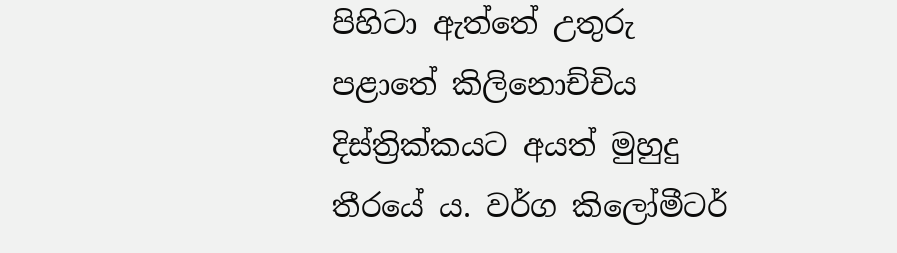පිහිටා ඇත්තේ උතුරු පළාතේ කිලිනොච්චිය දිස්ත්‍රික්කයට අයත් මුහුදු තීරයේ ය. වර්ග කිලෝමීටර්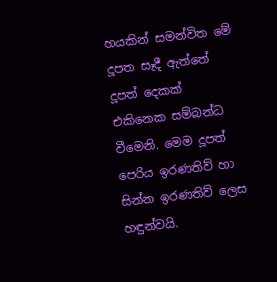හයකින් සමන්විත මේ දූපත සෑදී ඇත්තේ දූපත් දෙකක් එකිනෙක සම්බන්ධ වීමෙනි. මෙම දූපත් පෙරිය ඉරණතිව් හා සින්න ඉරණතිව් ලෙස හඳුන්වයි.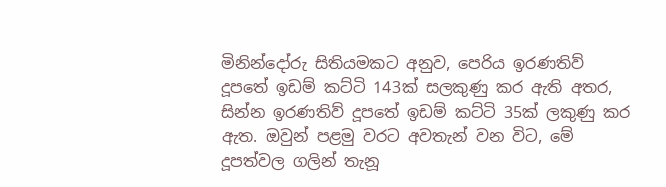මිනින්දෝරු සිතියමකට අනුව, පෙරිය ඉරණතිව් දූපතේ ඉඩම් කට්ටි 143ක් සලකුණු කර ඇති අතර, සින්න ඉරණතිව් දූපතේ ඉඩම් කට්ටි 35ක් ලකුණු කර ඇත. ඔවුන් පළමු වරට අවතැන් වන විට, මේ දූපත්වල ගලින් තැනූ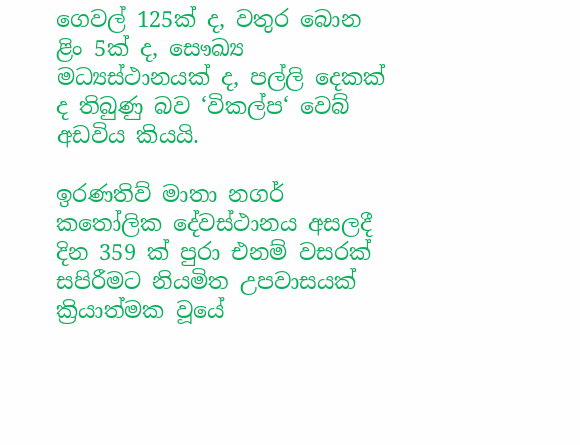ගෙවල් 125ක් ද, වතුර බොන ළිං 5ක් ද, සෞඛ්‍ය මධ්‍යස්ථානයක් ද, පල්ලි දෙකක් ද තිබුණු බව ‘විකල්ප‘ වෙබ් අඩවිය කියයි.

ඉරණතිව් මාතා නගර් කතෝලික දේවස්ථානය අසලදී දින 359 ක් පුරා එනම් වසරක් සපිරීමට නියමිත උපවාසයක් ක්‍රියාත්මක වූයේ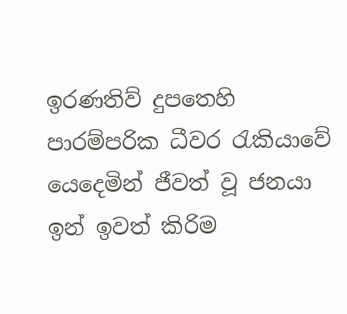ඉරණතිව් දුපතෙහි පාරම්පරික ධීවර රැකියාවේ යෙදෙමින් ජීවත් වූ ජනයා ඉන් ඉවත් කිරිම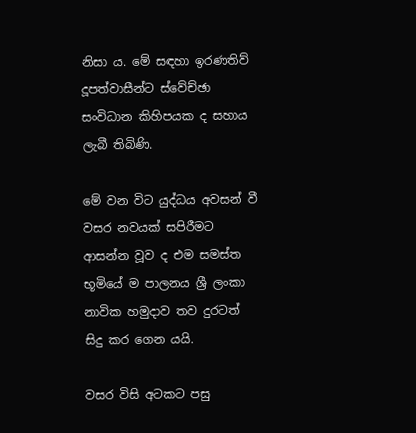නිසා ය. මේ සඳහා ඉරණතිව් දූපත්වාසීන්ට ස්වේච්ඡා සංවිධාන කිහිපයක ද සහාය ලැබී තිබිණි.

මේ වන විට යුද්ධය අවසන් වී වසර නවයක් සපිරීමට ආසන්න වූව ද එම සමස්ත භූමියේ ම පාලනය ශ්‍රී ලංකා නාවික හමුදාව තව දුරටත් සිදු කර ගෙන යයි.

වසර විසි අටකට පසු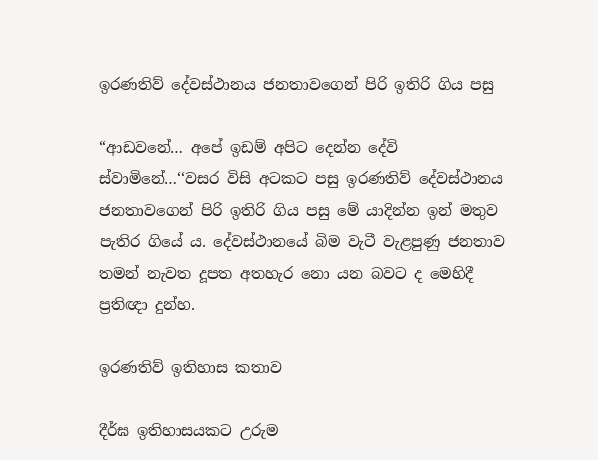ඉරණතිව් දේවස්ථානය ජනතාවගෙන් පිරි ඉතිරි ගිය පසු

“ආඩවනේ… අපේ ඉඩම් අපිට දෙන්න දේවි ස්වාමිනේ…‘‘වසර විසි අටකට පසු ඉරණතිව් දේවස්ථානය ජනතාවගෙන් පිරි ඉතිරි ගිය පසු මේ යාදින්න ඉන් මතුව පැතිර ගියේ ය. දේවස්ථානයේ බිම වැටී වැළපුණු ජනතාව තමන් නැවත දූපත අතහැර නො යන බවට ද මෙහිදී ප්‍රතිඥා දුන්හ.

ඉරණතිව් ඉතිහාස කතාව

දීර්ඝ ඉතිහාසයකට උරුම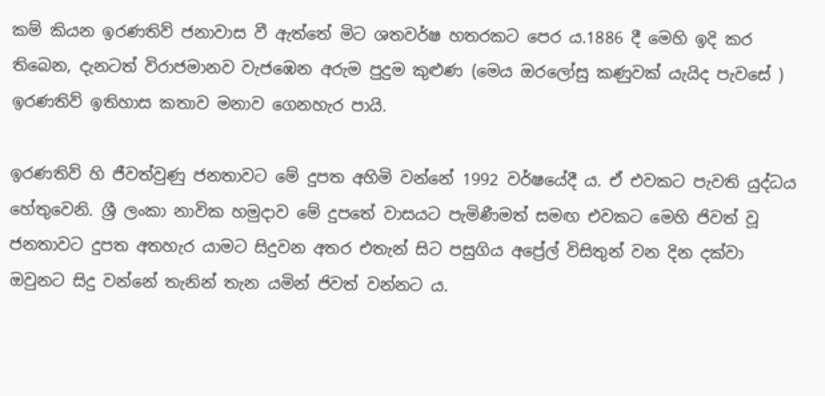කම් කියන ඉරණතිව් ජනාවාස වී ඇත්තේ මිට ශතවර්ෂ හතරකට පෙර ය.1886 දී මෙහි ඉදි කර තිබෙන, දැනටත් විරාජමානව වැජඹෙන අරුම පුදුම කුළුණ (මෙය ඔරලෝසු කණුවක් යැයිද පැවසේ ) ඉරණතිව් ඉතිහාස කතාව මනාව ගෙනහැර පායි.

ඉරණතිව් හි ජීවත්වුණු ජනතාවට මේ දුපත අහිමි වන්නේ 1992 වර්ෂයේදී ය. ඒ එවකට පැවති යුද්ධය හේතුවෙනි. ශ්‍රී ලංකා නාවික හමුදාව මේ දුපතේ වාසයට පැමිණීමත් සමඟ එවකට මෙහි ජිවත් වූ ජනතාවට දුපත අතහැර යාමට සිදුවන අතර එතැන් සිට පසුගිය අප්‍රේල් විසිතුන් වන දින දක්වා ඔවුනට සිදු වන්නේ තැනින් තැන යමින් ජිවත් වන්නට ය.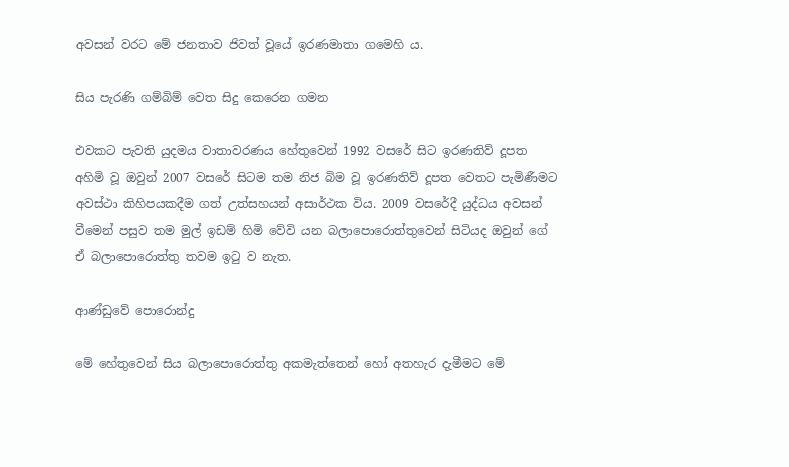අවසන් වරට මේ ජනතාව ජිවත් වූයේ ඉරණමාතා ගමෙහි ය.

සිය පැරණි ගම්බිම් වෙත සිදු කෙරෙන ගමන

එවකට පැවති යුදමය වාතාවරණය හේතුවෙන් 1992 වසරේ සිට ඉරණතිව් දූපත අහිමි වූ ඔවුන් 2007 වසරේ සිටම තම නිජ බිම වූ ඉරණතිව් දූපත වෙතට පැමිණීමට අවස්ථා කිහිපයකදීම ගත් උත්සහයන් අසාර්ථක විය. 2009 වසරේදී යුද්ධය අවසන් වීමෙන් පසුව තම මුල් ඉඩම් හිමි වේවි යන බලාපොරොත්තුවෙන් සිටියද ඔවුන් ගේ ඒ බලාපොරොත්තු තවම ඉටු ව නැත.

ආණ්ඩුවේ පොරොන්දු

මේ හේතුවෙන් සිය බලාපොරොත්තු අකමැත්තෙන් හෝ අතහැර දැමීමට මේ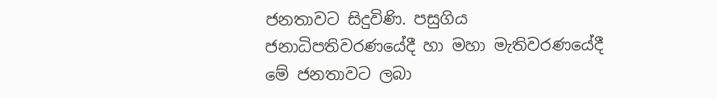ජනතාවට සිදුවිණි. පසුගිය ජනාධිපතිවරණයේදී හා මහා මැතිවරණයේදී මේ ජනතාවට ලබා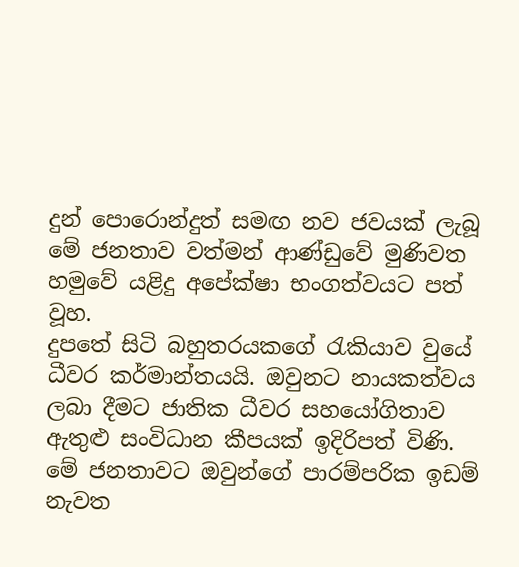දුන් පොරොන්දුත් සමඟ නව ජවයක් ලැබූ මේ ජනතාව වත්මන් ආණ්ඩුවේ මුණිවත හමුවේ යළිදු අපේක්ෂා භංගත්වයට පත් වූහ.
දුපතේ සිටි බහුතරයකගේ රැකියාව වුයේ ධීවර කර්මාන්තයයි. ඔවුනට නායකත්වය ලබා දීමට ජාතික ධීවර සහයෝගිතාව ඇතුළු ‍සංවිධාන කීපයක් ඉදිරිපත් විණි. මේ ජනතාවට ඔවුන්ගේ පාරම්පරික ඉඩම් නැවත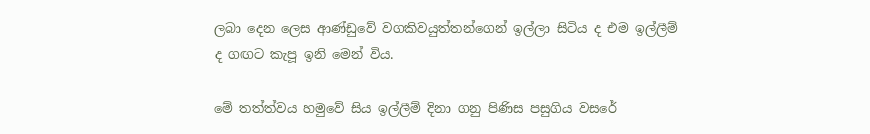ලබා දෙන ලෙස ආණ්ඩුවේ වගකිවයුත්තන්ගෙන් ඉල්ලා සිටිය ද එම ඉල්ලීම් ද ගඟට කැපූ ඉනි මෙන් විය.

මේ තත්ත්වය හමුවේ සිය ඉල්ලීම් දිනා ගනු පිණිස පසුගිය වසරේ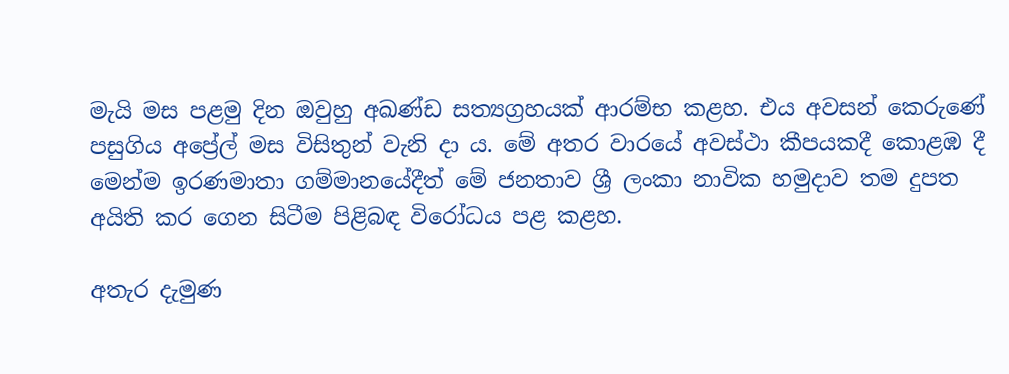මැයි මස පළමු දින ඔවුහු අඛණ්ඩ සත්‍යග්‍රහයක් ආරම්භ කළහ. එය අවසන් කෙරුණේ පසුගිය අප්‍රේල් මස විසිතුන් වැනි දා ය. මේ අතර වාරයේ අවස්ථා කීපයකදී කොළඹ දී මෙන්ම ඉරණමාතා ගම්මානයේදීත් මේ ජනතාව ශ්‍රී ලංකා නාවික හමුදාව තම දුපත අයිති කර ගෙන සිටීම පිළිබඳ විරෝධය පළ කළහ.

අතැර දැමුණ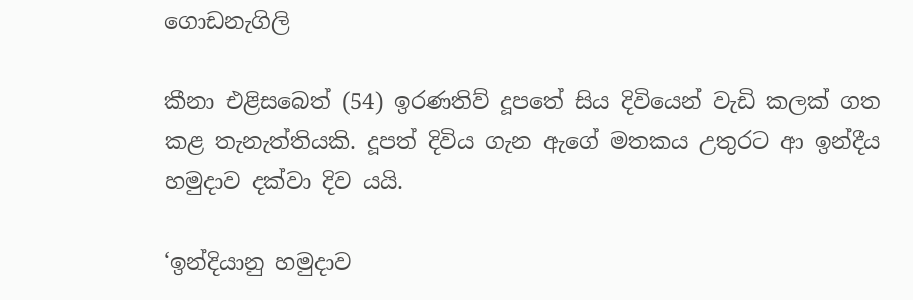ගොඩනැගිලි

කීනා එළිසබෙත් (54) ඉරණතිව් දූපතේ සිය දිවියෙන් වැඩි කලක් ගත කළ තැනැත්තියකි. දූපත් දිවිය ගැන ඇගේ මතකය උතුරට ආ ඉන්දීය හමුදාව දක්වා දිව යයි.

‘ඉන්දියානු හමුදාව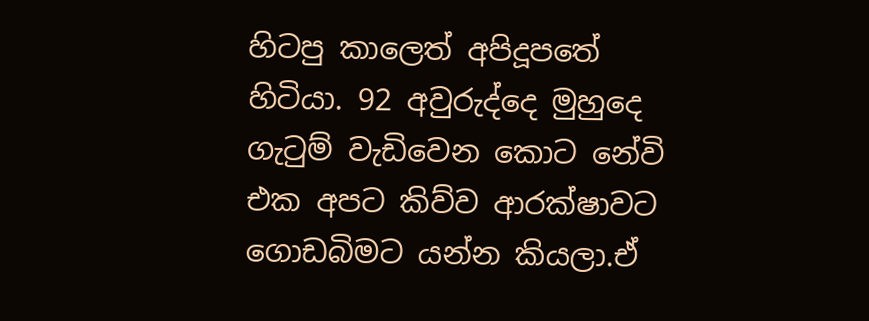හිටපු කාලෙත් අපිදූපතේ හිටියා. 92 අවුරුද්දෙ මුහුදෙ ගැටුම් වැඩිවෙන කොට නේවි එක අපට කිව්ව ආරක්ෂාවට ගොඩබිමට යන්න කියලා.ඒ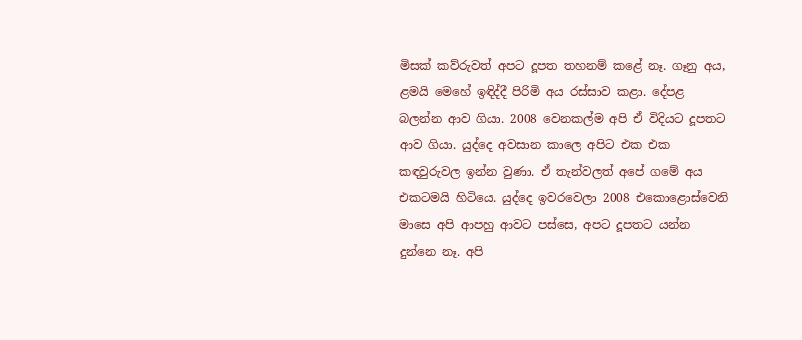මිසක් කව්රුවත් අපට දූපත තහනම් කළේ නෑ. ගෑනු අය, ළමයි මෙහේ ඉඳිද්දී පිරිමි අය රස්සාව කළා. දේපළ බලන්න ආව ගියා. 2008 වෙනකල්ම අපි ඒ විදියට දූපතට ආව ගියා. යුද්දෙ අවසාන කාලෙ අපිට එක එක කඳවුරුවල ඉන්න වුණා. ඒ තැන්වලත් අපේ ගමේ අය එකටමයි හිටියෙ. යුද්දෙ ඉවරවෙලා 2008 එකොළොස්වෙනි මාසෙ අපි ආපහු ආවට පස්සෙ, අපට දූපතට යන්න දුන්නෙ නෑ. අපි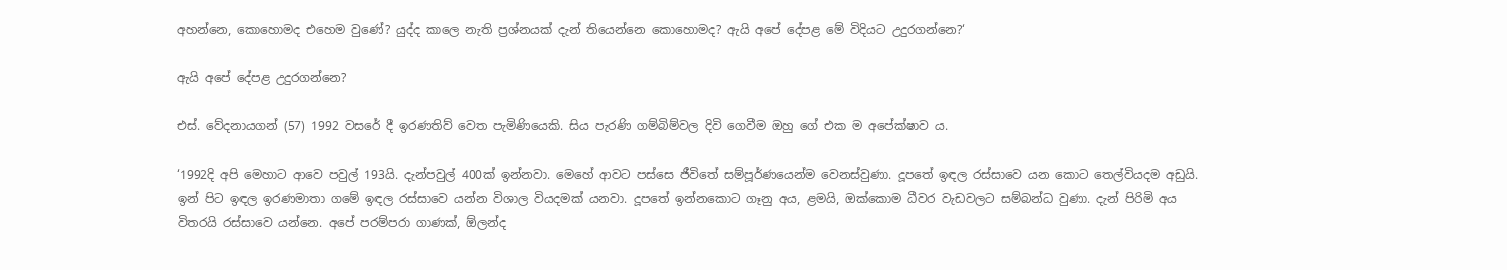අහන්නෙ, කොහොමද එහෙම වුණේ? යුද්ද කාලෙ නැති ප්‍රශ්නයක් දැන් තියෙන්නෙ කොහොමද? ඇයි අපේ දේපළ මේ විදියට උදුරගන්නෙ?‘

ඇයි අපේ දේපළ උදුරගන්නෙ?

එස්. වේදනායගන් (57) 1992 වසරේ දී ඉරණතිව් වෙත පැමිණියෙකි. සිය පැරණි ගම්බිම්වල දිවි ගෙවීම ඔහු ගේ එක ම අපේක්ෂාව ය.

‘1992දි අපි මෙහාට ආවෙ පවුල් 193යි. දැන්පවුල් 400ක් ඉන්නවා. මෙහේ ආවට පස්සෙ ජීවිතේ සම්පූර්ණයෙන්ම වෙනස්වුණා. දූපතේ ඉඳල රස්සාවෙ යන කොට තෙල්වියදම අඩුයි. ඉන් පිට ඉඳල ඉරණමාතා ගමේ ඉඳල රස්සාවෙ යන්න විශාල වියදමක් යනවා. දූපතේ ඉන්නකොට ගෑනු අය, ළමයි, ඔක්කොම ධීවර වැඩවලට සම්බන්ධ වුණා. දැන් පිරිමි අය විතරයි රස්සාවෙ යන්නෙ. අපේ පරම්පරා ගාණක්, ඕලන්ද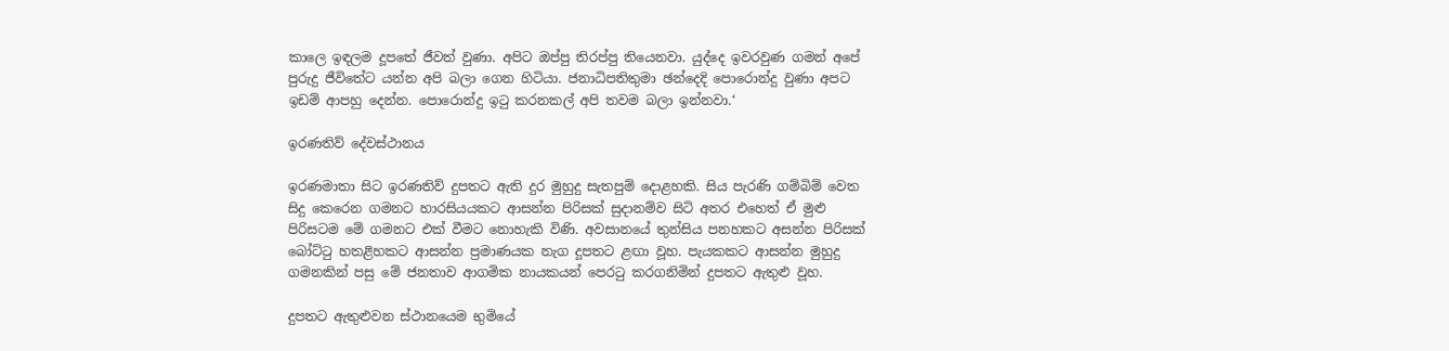කාලෙ ඉඳලම දූපතේ ජීවත් වුණා. අපිට ඔප්පු තිරප්පු තියෙනවා. යුද්දෙ ඉවරවුණ ගමන් අපේ පුරුදු ජීවිතේට යන්න අපි බලා ගෙන හිටියා. ජනාධිපතිතුමා ඡන්දෙදි පොරොන්දු වුණා අපට ඉඩම් ආපහු දෙන්න. පොරොන්දු ඉටු කරනකල් අපි තවම බලා ඉන්නවා.‘

ඉරණතිව් දේවස්ථානය

ඉරණමාතා සිට ඉරණතිව් දුපතට ඇති දුර මුහුදු සැතපුම් දොළහකි. සිය පැරණි ගම්බිම් වෙත සිදු කෙරෙන ගමනට හාරසියයකට ආසන්න පිරිසක් සුදානම්ව සිටි අතර එහෙත් ඒ මුළු පිරිසටම‍ මේ ගමනට එක් වීමට නොහැකි විණි. අවසානයේ තුන්සිය පනහකට අසන්න පිරිසක් බෝට්ටු හතළිහකට ආසන්න ප්‍රමාණයක නැග දූපතට ළඟා වූහ. පැයකකට ආසන්න මුහුදු ගමනකින් පසු මේ ජනතාව ආගමික නායකයන් පෙරටු කරගනිමින් දුපතට ඇතුළු වූහ.

දුපතට ඇතුළුවන ස්ථානයෙම භුමියේ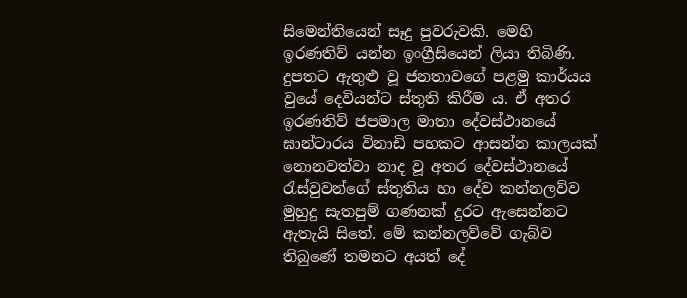සිමෙන්තියෙන් සෑදු පුවරුවකි. මෙහි ඉරණතිව් යන්න ඉංග්‍රීසියෙන් ලියා තිබිණි. දුපතට ඇතුළු වූ ජනතාවගේ පළමු කාර්යය වුයේ දෙවියන්ට ස්තුති කිරීම ය. ඒ අතර ඉරණතිව් ජපමාල මාතා දේවස්ථානයේ ඝාන්ටාරය විනාඩි පහකට ආසන්න කාලයක් නොනවත්වා නාද වූ අතර දේවස්ථානයේ රැස්වුවන්ගේ ස්තුතිය හා දේව කන්නලව්ව මුහුදු සැතපුම් ගණනක් දුරට ඇසෙන්නට ඇතැයි සිතේ. මේ කන්නලව්වේ ගැබ්ව තිබුණේ තමනට අයත් දේ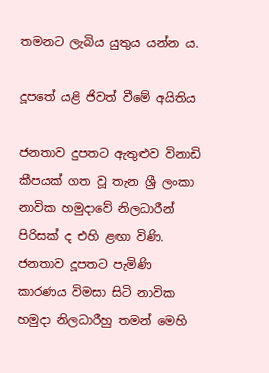තමනට ලැබිය යුතුය යන්න ය.

දූපතේ යළි ජිවත් වීමේ අයිතිය

ජනතාව දුපතට ඇතුළුව විනාඩි කීපයක් ගත වූ තැන ශ්‍රී ලංකා නාවික හමුදාවේ නිලධාරීන් පිරිසක් ද එහි ළඟා විණි. ජනතාව දූපතට පැමිණි කාරණය විමසා සිටි නාවික හමුදා නිලධාරීහු තමන් මෙහි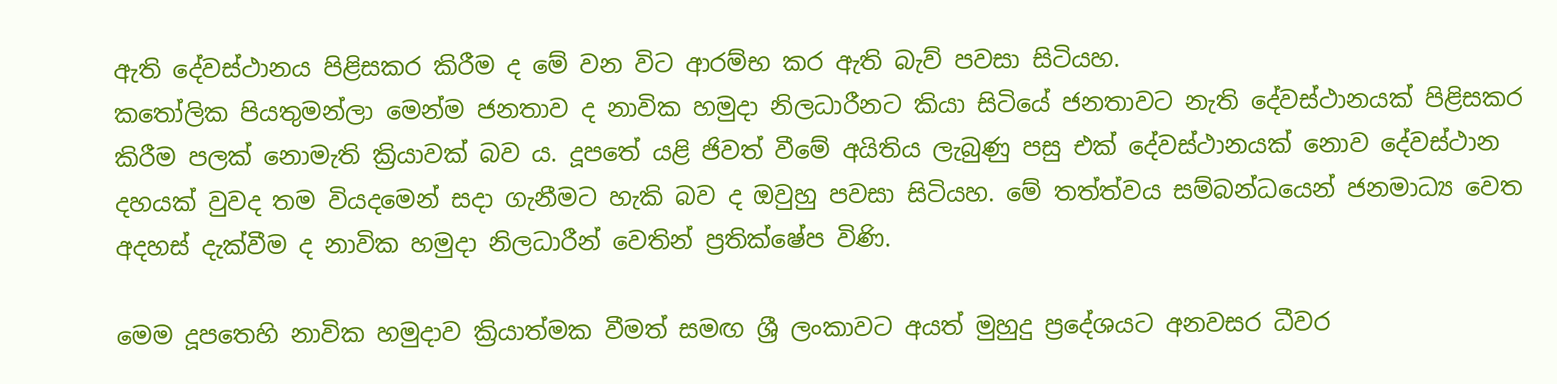ඇති දේවස්ථානය පිළිසකර කිරීම ද මේ වන විට ආරම්භ කර ඇති බැව් පවසා සිටියහ.
කතෝලික පියතුමන්ලා මෙන්ම ජනතාව ද නාවික හමුදා නිලධාරීනට කියා සිටියේ ජනතාවට නැති දේවස්ථානයක් පිළිසකර කිරීම පලක් නොමැති ක්‍රියාවක් බව ය. දූපතේ යළි ජිවත් වීමේ අයිතිය ලැබුණු පසු එක් දේවස්ථානයක් නොව දේවස්ථාන දහයක් වුවද තම වියදමෙන් සදා ගැනීමට හැකි බව ද ඔවුහු පවසා සිටියහ. මේ තත්ත්වය සම්බන්ධයෙන් ජනමාධ්‍ය වෙත අදහස් දැක්වීම ද නාවික හමුදා නිලධාරීන් වෙතින් ප්‍රතික්ෂේප විණි.

මෙම දූපතෙහි නාවික හමුදාව ක්‍රියාත්මක වීමත් සමඟ ශ්‍රී ලංකාවට අයත් මුහුදු ප්‍රදේශයට අනවසර ධීවර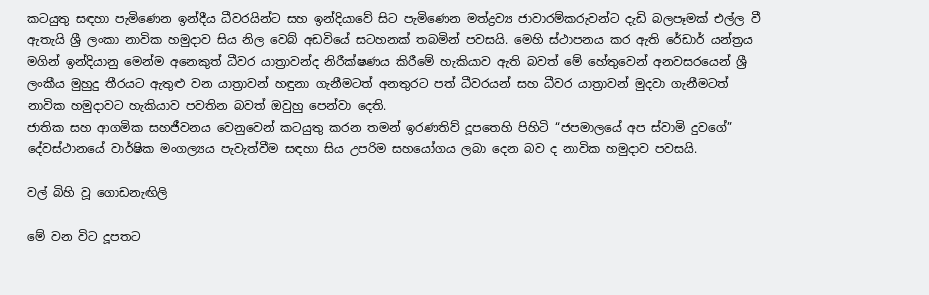කටයුතු සඳහා පැමිණෙන ඉන්දීය ධීවරයින්ට සහ ඉන්දියාවේ සිට පැමිණෙන මත්ද්‍රව්‍ය ජාවාරම්කරුවන්‍ට දැඩි බලපෑමක් එල්ල වී ඇතැයි ශ්‍රී ලංකා නාවික හමුදාව සිය නිල වෙබ් අඩවියේ සටහනක් තබමින් පවසයි. මෙහි ස්ථාපනය කර ඇති රේඩාර් යන්ත්‍රය මගින් ඉන්දියානු මෙන්ම අනෙකුත් ධීවර යාත්‍රාවන්ද නිරීක්ෂණය කිරීමේ හැකියාව ඇති බවත් මේ හේතුවෙන් අනවසරයෙන් ශ්‍රී ලංකීය මුහුදු තීරයට ඇතුළු වන යාත්‍රාවන් හඳුනා ගැනීමටත් අනතුරට පත් ධීවරයන් සහ ධීවර යාත්‍රාවන් මුදවා ගැනීමටත් නාවික හමුදාවට හැකියාව පවතින බවත් ඔවුහු පෙන්වා දෙති.
ජාතික සහ ආගමික සහජීවනය වෙනුවෙන් කටයුතු කරන තමන් ඉරණතිව් දූපතෙහි පිහිටි “ජපමාලයේ අප ස්වාමි දුවගේ” දේවස්ථානයේ වාර්ෂික මංගල්‍යය පැවැත්වීම සඳහා සිය උපරිම සහයෝගය ලබා දෙන බව ද නාවික හමුදාව පවසයි.

වල් බිහි වූ ගොඩනැඟිලි

මේ වන විට දූපතට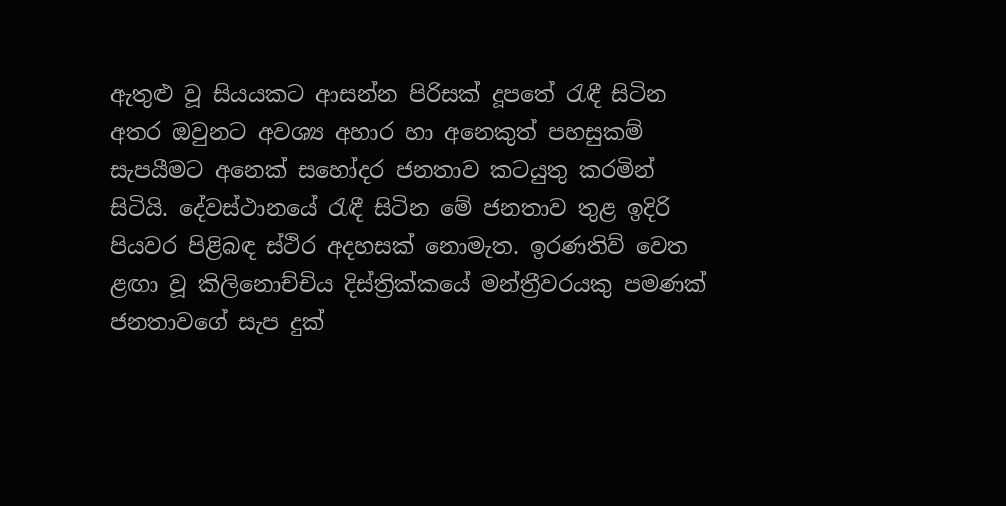ඇතුළු වූ සියයකට ආසන්න පිරිසක් දූපතේ රැඳී සිටින අතර ඔවුනට අවශ්‍ය අහාර හා අනෙකුත් පහසුකම් සැපයීමට අනෙක් සහෝදර ජනතාව කටයුතු කරමින් සිටියි. දේවස්ථානයේ රැඳී සිටින මේ ජනතාව තුළ ඉදිරි පියවර පිළිබඳ ස්ථිර අදහසක් නොමැත. ඉරණතිව් වෙත ළඟා වූ කිලිනොච්චිය දිස්ත්‍රික්කයේ මන්ත්‍රීවරයකු පමණක් ජනතාවගේ සැප දුක්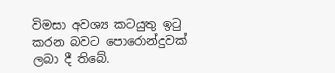විමසා අවශ්‍ය කටයුතු ඉටු කරන බවට පොරොන්දුවක් ලබා දී තිබේ.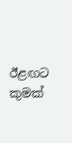ඊළඟට කුමක්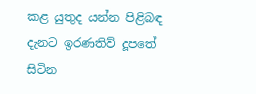කළ යුතුද යන්න පිළිබඳ දැනට ඉරණතිව් දූපතේ සිටින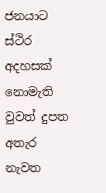ජනයාට ස්ථිර අදහසක් නොමැති වුවත් දුපත අතැර නැවත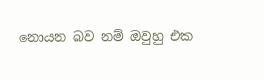නොයන බව නම් ඔවුහු එක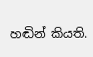හඬින් කියති.